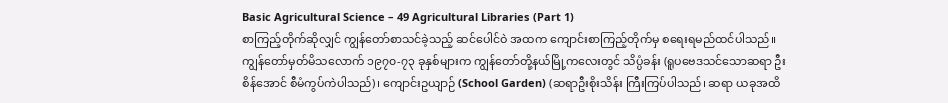Basic Agricultural Science – 49 Agricultural Libraries (Part 1)
စာကြည့်တိုက်ဆိုလျှင် ကျွန်တော်စာသင်ခဲ့သည့် ဆင်ပေါင်ဝဲ အထက ကျောင်းစာကြည့်တိုက်မှ စရေးရမည်ထင်ပါသည်။ ကျွန်တော်မှတ်မိသလောက် ၁၉၇၀-၇၃ ခုနှစ်များက ကျွန်တော်တို့နယ်မြို့ကလေးတွင် သိပ္ပံခန်း (ရူပဗေဒသင်သောဆရာ ဦးစိန်အောင် စီမံကွပ်ကဲပါသည်)၊ ကျောင်းဥယျာဉ် (School Garden) (ဆရာဦးစိုးသိန်း ကြီးကြပ်ပါသည်၊ ဆရာ ယခုအထိ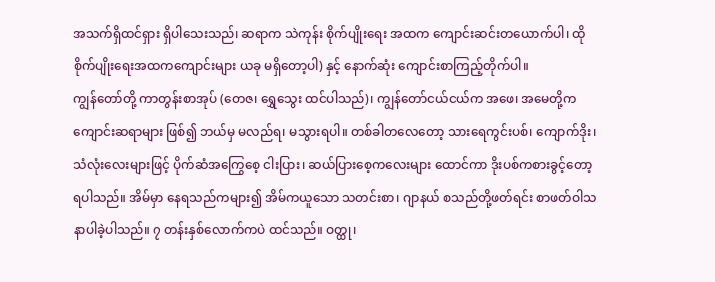အသက်ရှိထင်ရှား ရှိပါသေးသည်၊ ဆရာက သဲကုန်း စိုက်ပျိုးရေး အထက ကျောင်းဆင်းတယောက်ပါ၊ ထို စိုက်ပျိုးရေးအထကကျောင်းများ ယခု မရှိတော့ပါ) နှင့် နောက်ဆုံး ကျောင်းစာကြည့်တိုက်ပါ။
ကျွန်တော်တို့ ကာတွန်းစာအုပ် (တေဇ၊ ရွှေသွေး ထင်ပါသည်)၊ ကျွန်တော်ငယ်ငယ်က အဖေ၊ အမေတို့က ကျောင်းဆရာများ ဖြစ်၍ ဘယ်မှ မလည်ရ၊ မသွားရပါ။ တစ်ခါတလေတော့ သားရေကွင်းပစ်၊ ကျောက်ဒိုး၊ သံလုံးလေးများဖြင့် ပိုက်ဆံအကြွေစေ့ ငါးပြား၊ ဆယ်ပြားစေ့ကလေးများ ထောင်ကာ ဒိုးပစ်ကစားခွင့်တော့ရပါသည်။ အိမ်မှာ နေရသည်ကများ၍ အိမ်ကယူသော သတင်းစာ၊ ဂျာနယ် စသည်တို့ဖတ်ရင်း စာဖတ်ဝါသနာပါခဲ့ပါသည်။ ၇ တန်းနှစ်လောက်ကပဲ ထင်သည်။ ဝတ္ထု၊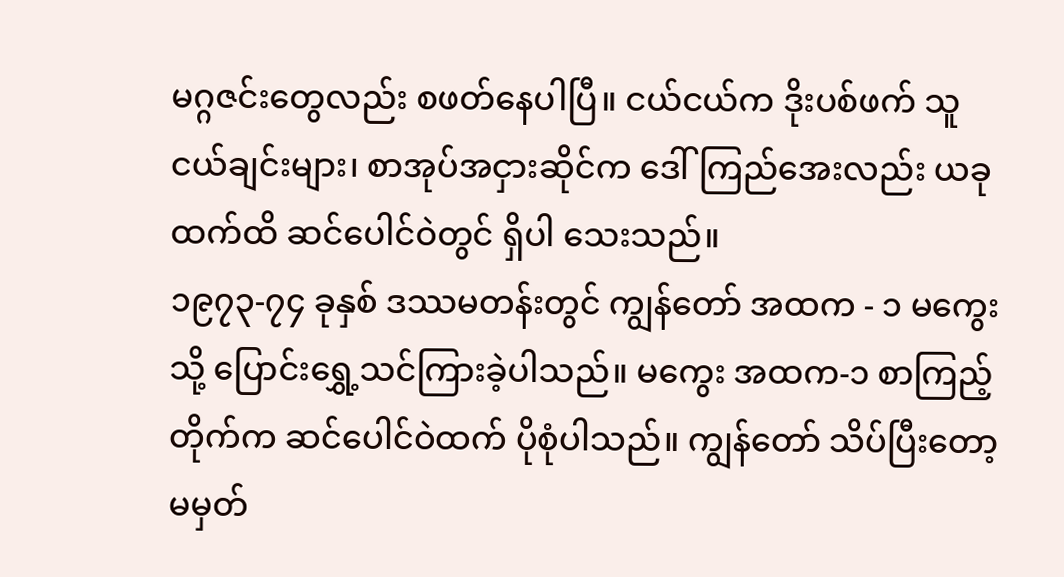မဂ္ဂဇင်းတွေလည်း စဖတ်နေပါပြီ။ ငယ်ငယ်က ဒိုးပစ်ဖက် သူငယ်ချင်းများ၊ စာအုပ်အငှားဆိုင်က ဒေါ်ကြည်အေးလည်း ယခုထက်ထိ ဆင်ပေါင်ဝဲတွင် ရှိပါ သေးသည်။
၁၉၇၃-၇၄ ခုနှစ် ဒဿမတန်းတွင် ကျွန်တော် အထက - ၁ မကွေးသို့ ပြောင်းရွှေ့သင်ကြားခဲ့ပါသည်။ မကွေး အထက-၁ စာကြည့်တိုက်က ဆင်ပေါင်ဝဲထက် ပိုစုံပါသည်။ ကျွန်တော် သိပ်ပြီးတော့ မမှတ်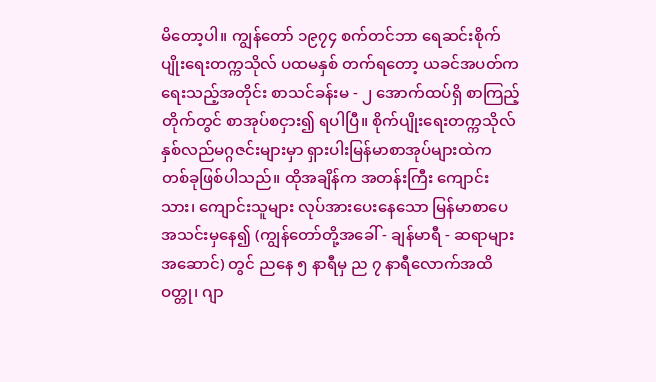မိတော့ပါ။ ကျွန်တော် ၁၉၇၄ စက်တင်ဘာ ရေဆင်းစိုက်ပျိုးရေးတက္ကသိုလ် ပထမနှစ် တက်ရတော့ ယခင်အပတ်က ရေးသည့်အတိုင်း စာသင်ခန်းမ - ၂ အောက်ထပ်ရှိ စာကြည့်တိုက်တွင် စာအုပ်စငှား၍ ရပါပြီ။ စိုက်ပျိုးရေးတက္ကသိုလ် နှစ်လည်မဂ္ဂဇင်းများမှာ ရှားပါးမြန်မာစာအုပ်များထဲက တစ်ခုဖြစ်ပါသည်။ ထိုအချိန်က အတန်းကြီး ကျောင်းသား၊ ကျောင်းသူများ လုပ်အားပေးနေသော မြန်မာစာပေအသင်းမှနေ၍ (ကျွန်တော်တို့အခေါ် - ချန်မာရီ - ဆရာများအဆောင်) တွင် ညနေ ၅ နာရီမှ ည ၇ နာရီလောက်အထိ ဝတ္တု၊ ဂျာ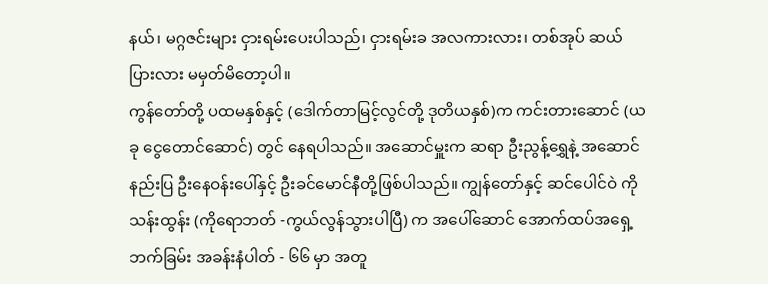နယ်၊ မဂ္ဂဇင်းများ ငှားရမ်းပေးပါသည်၊ ငှားရမ်းခ အလကားလား၊ တစ်အုပ် ဆယ်ပြားလား မမှတ်မိတော့ပါ။
ကွန်တော်တို့ ပထမနှစ်နှင့် (ဒေါက်တာမြင့်လွင်တို့ ဒုတိယနှစ်)က ကင်းတားဆောင် (ယခု ငွေတောင်ဆောင်) တွင် နေရပါသည်။ အဆောင်မှူးက ဆရာ ဦးညွန့်ရွှေနဲ့ အဆောင်နည်းပြ ဦးနေဝန်းပေါ်နှင့် ဦးခင်မောင်နီတို့ဖြစ်ပါသည်။ ကျွန်တော်နှင့် ဆင်ပေါင်ဝဲ ကိုသန်းထွန်း (ကိုရောဘတ် -ကွယ်လွန်သွားပါပြီ) က အပေါ်ဆောင် အောက်ထပ်အရှေ့ဘက်ခြမ်း အခန်းနံပါတ် - ၆၆ မှာ အတူ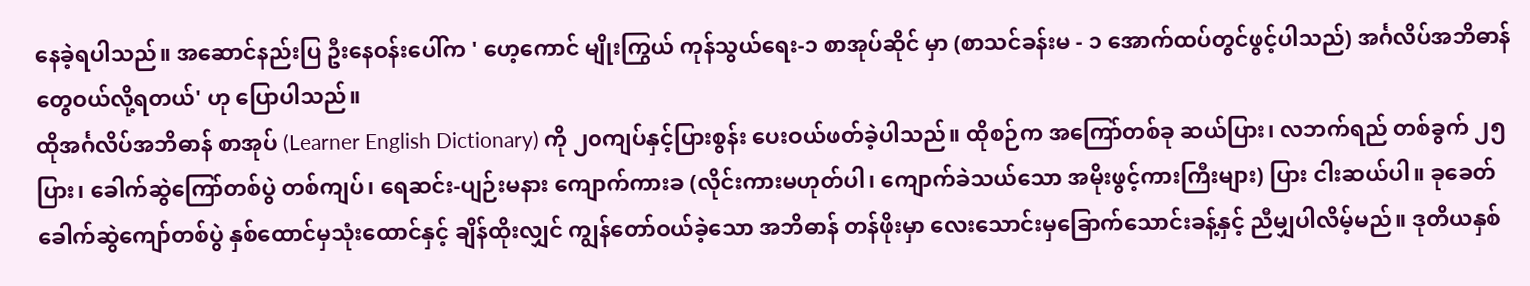နေခဲ့ရပါသည်။ အဆောင်နည်းပြ ဦးနေဝန်းပေါ်က ' ဟေ့ကောင် မျိုးကြွယ် ကုန်သွယ်ရေး-၁ စာအုပ်ဆိုင် မှာ (စာသင်ခန်းမ - ၁ အောက်ထပ်တွင်ဖွင့်ပါသည်) အင်္ဂလိပ်အဘိဓာန်တွေဝယ်လို့ရတယ်' ဟု ပြောပါသည်။
ထိုအင်္ဂလိပ်အဘိဓာန် စာအုပ် (Learner English Dictionary) ကို ၂၀ကျပ်နှင့်ပြားစွန်း ပေးဝယ်ဖတ်ခဲ့ပါသည်။ ထိုစဉ်က အကြော်တစ်ခု ဆယ်ပြား၊ လဘက်ရည် တစ်ခွက် ၂၅ ပြား၊ ခေါက်ဆွဲကြော်တစ်ပွဲ တစ်ကျပ်၊ ရေဆင်း-ပျဉ်းမနား ကျောက်ကားခ (လိုင်းကားမဟုတ်ပါ၊ ကျောက်ခဲသယ်သော အမိုးဖွင့်ကားကြီးများ) ပြား ငါးဆယ်ပါ။ ခုခေတ် ခေါက်ဆွဲကျော်တစ်ပွဲ နှစ်ထောင်မှသုံးထောင်နှင့် ချိန်ထိုးလျှင် ကျွန်တော်ဝယ်ခဲ့သော အဘိဓာန် တန်ဖိုးမှာ လေးသောင်းမှခြောက်သောင်းခန့်နှင့် ညီမျှပါလိမ့်မည်။ ဒုတိယနှစ်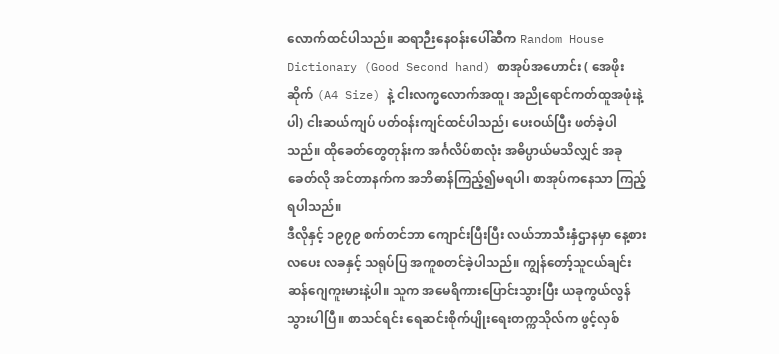လောက်ထင်ပါသည်။ ဆရာဉီးနေဝန်းပေါ်ဆီက Random House Dictionary (Good Second hand) စာအုပ်အဟောင်း ( အေဖိုးဆိုက် (A4 Size) နဲ့ ငါးလက္မလောက်အထူ၊ အညိုရောင်ကတ်ထူအဖုံးနဲ့ပါ) ငါးဆယ်ကျပ် ပတ်ဝန်းကျင်ထင်ပါသည်၊ ပေးဝယ်ပြီး ဖတ်ခဲ့ပါသည်။ ထိုခေတ်တွေတုန်းက အင်္ဂလိပ်စာလုံး အဓိပ္ပာယ်မသိလျှင် အခုခေတ်လို အင်တာနက်က အဘိဓာန်ကြည့်၍မရပါ၊ စာအုပ်ကနေသာ ကြည့်ရပါသည်။
ဒီလိုနှင့် ၁၉၇၉ စက်တင်ဘာ ကျောင်းပြီးပြီး လယ်ဘာသီးနှံဌာနမှာ နေ့စားလပေး လခနှင့် သရုပ်ပြ အကူစတင်ခဲ့ပါသည်။ ကျွန်တော့်သူငယ်ချင်း ဆန်ဂျေကူးမားနဲ့ပါ။ သူက အမေရိကားပြောင်းသွားပြီး ယခုကွယ်လွန်သွားပါပြီ။ စာသင်ရင်း ရေဆင်းစိုက်ပျိုးရေးတက္ကသိုလ်က ဖွင့်လှစ်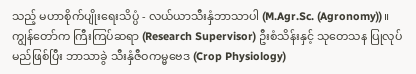သည့် မဟာစိုက်ပျိုးရေးသိပ္ပံ - လယ်ယာသီးနှံဘာသာပါ (M.Agr.Sc. (Agronomy))။
ကျွန်တော်က ကြီးကြပ်ဆရာ (Research Supervisor) ဦးစံသိန်းနှင့် သုတေသန ပြုလုပ်မည်ဖြစ်ပြီး ဘာသာခွဲ သီးနှံဇီဝကမ္မဗေဒ (Crop Physiology)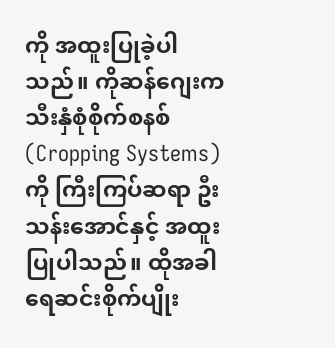ကို အထူးပြုခဲ့ပါသည်။ ကိုဆန်ဂျေးက သီးနှံစုံစိုက်စနစ် (Cropping Systems) ကို ကြီးကြပ်ဆရာ ဦးသန်းအောင်နှင့် အထူးပြုပါသည်။ ထိုအခါ ရေဆင်းစိုက်ပျိုး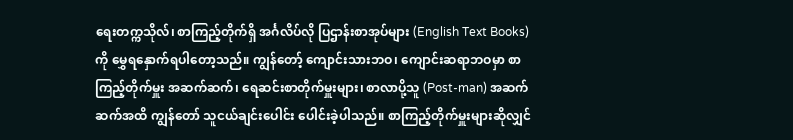ရေးတက္ကသိုလ်၊ စာကြည့်တိုက်ရှိ အင်္ဂလိပ်လို ပြဌာန်းစာအုပ်များ (English Text Books) ကို မွှေရနှောက်ရပါတော့သည်။ ကျွန်တော့် ကျောင်းသားဘဝ၊ ကျောင်းဆရာဘဝမှာ စာကြည့်တိုက်မှူး အဆက်ဆက်၊ ရေဆင်းစာတိုက်မှူးများ၊ စာလာပို့သူ (Post-man) အဆက်ဆက်အထိ ကျွန်တော် သူငယ်ချင်းပေါင်း ပေါင်းခဲ့ပါသည်။ စာကြည့်တိုက်မှူးများဆိုလျှင်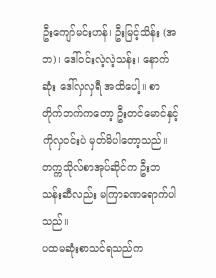ဦးကျော်မင်းဟန်၊ ဦးမြင့်သိန်း (အဘ)၊ ဒေါ်ဝင်းလဲ့လဲ့သန်း၊ နောက်ဆုံး ဒေါ်လှလှရီ အထိပေါ့။ စာတိုက်ဘက်ကတော့ ဦးတင်မောင်နှင့် ကိုလှဝင်းပဲ မှတ်မိပါတော့သည်။ တက္ကသိုလ်စာအုပ်ဆိုင်က ဦးဘသန်းဆီလည်း မကြာခဏရောက်ပါသည်။
ပထမဆုံးစာသင်ရသည်က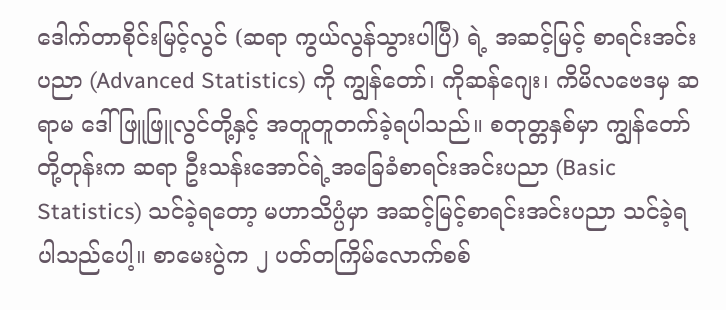ဒေါက်တာစိုင်းမြင့်လွင် (ဆရာ ကွယ်လွန်သွားပါပြီ) ရဲ့ အဆင့်မြင့် စာရင်းအင်းပညာ (Advanced Statistics) ကို ကျွန်တော်၊ ကိုဆန်ဂျေး၊ ကိမိလဗေဒမှ ဆရာမ ဒေါ်ဖြူဖြူလွင်တို့နှင့် အတူတူတက်ခဲ့ရပါသည်။ စတုတ္တနှစ်မှာ ကျွန်တော်တို့တုန်းက ဆရာ ဦးသန်းအောင်ရဲ့အခြေခံစာရင်းအင်းပညာ (Basic Statistics) သင်ခဲ့ရတော့ မဟာသိပ္ပံမှာ အဆင့်မြင့်စာရင်းအင်းပညာ သင်ခဲ့ရပါသည်ပေါ့။ စာမေးပွဲက ၂ ပတ်တကြိမ်လောက်စစ်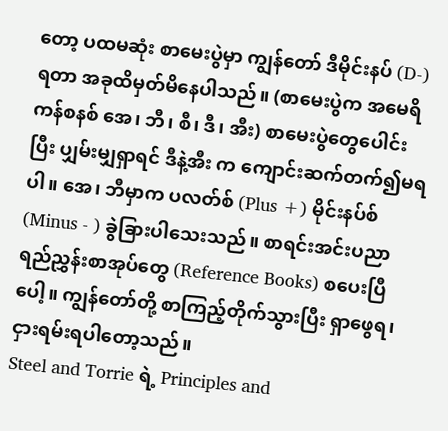တော့ ပထမဆုံး စာမေးပွဲမှာ ကျွန်တော် ဒီမိုင်းနပ် (D-) ရတာ အခုထိမှတ်မိနေပါသည်။ (စာမေးပွဲက အမေရိကန်စနစ် အေ၊ ဘီ၊ စီ၊ ဒီ၊ အီး) စာမေးပွဲတွေပေါင်းပြီး ပျှမ်းမျှရှာရင် ဒီနဲ့အီး က ကျောင်းဆက်တက်၍မရပါ။ အေ၊ ဘီမှာက ပလတ်စ် (Plus +) မိုင်းနပ်စ် (Minus - ) ခွဲခြားပါသေးသည်။ စာရင်းအင်းပညာ ရည်ညွှန်းစာအုပ်တွေ (Reference Books) စပေးပြီပေါ့။ ကျွန်တော်တို့ စာကြည့်တိုက်သွားပြီး ရှာဖွေရ၊ ငှားရမ်းရပါတော့သည်။
Steel and Torrie ရဲ့ Principles and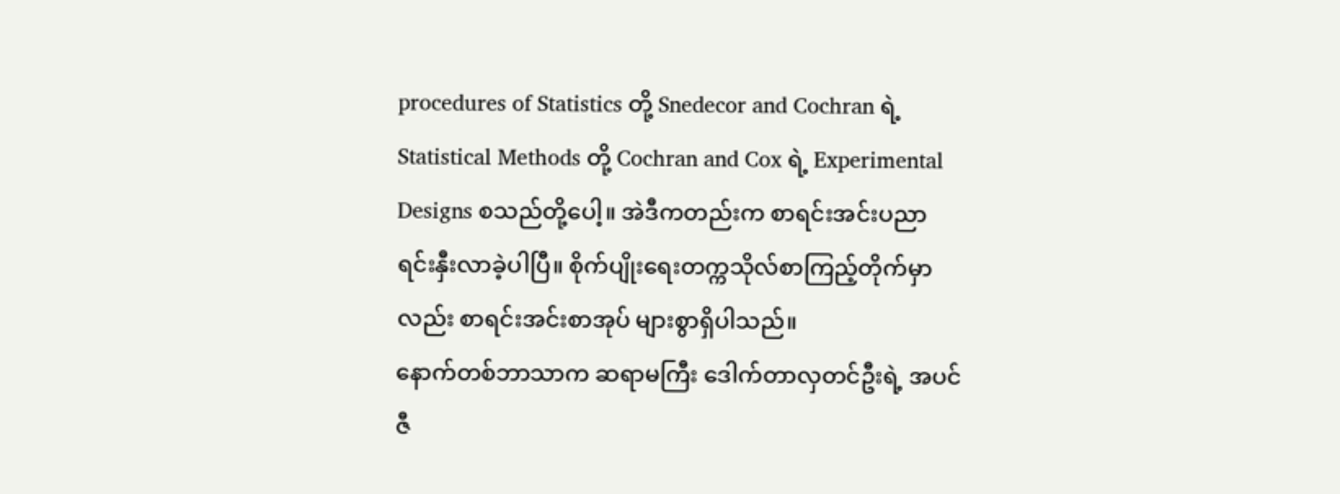procedures of Statistics တို့ Snedecor and Cochran ရဲ့ Statistical Methods တို့ Cochran and Cox ရဲ့ Experimental Designs စသည်တို့ပေါ့။ အဲဒီကတည်းက စာရင်းအင်းပညာ ရင်းနှီးလာခဲ့ပါပြီ။ စိုက်ပျိုးရေးတက္ကသိုလ်စာကြည့်တိုက်မှာလည်း စာရင်းအင်းစာအုပ် များစွာရှိပါသည်။
နောက်တစ်ဘာသာက ဆရာမကြီး ဒေါက်တာလှတင်ဦးရဲ့ အပင်ဇီ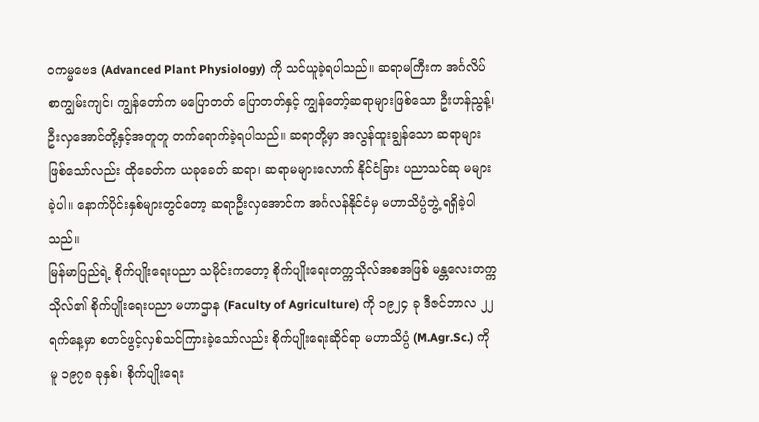ဝကမ္မဗေဒ (Advanced Plant Physiology) ကို သင်ယူခဲ့ရပါသည်။ ဆရာမကြီးက အင်္ဂလိပ်စာကျွမ်းကျင်၊ ကျွန်တော်က မပြောတတ် ပြောတတ်နှင့် ကျွန်တော့်ဆရာများဖြစ်သော ဦးဟန်ညွန့်၊ ဦးလှအောင်တို့နှင့်အတူတူ တက်ရောက်ခဲ့ရပါသည်။ ဆရာတို့မှာ အလွန်ထူးချွန်သော ဆရာများဖြစ်သော်လည်း ထိုခေတ်က ယခုခေတ် ဆရာ၊ ဆရာမများလောက် နိုင်ငံခြား ပညာသင်ဆု မများခဲ့ပါ။ နောက်ပိုင်းနှစ်များတွင်တော့ ဆရာဦးလှအောင်က အင်္ဂလန်နိုင်ငံမှ မဟာသိပ္ပံဘွဲ့ ရရှိခဲ့ပါသည်။
မြန်မာပြည်ရဲ့ စိုက်ပျိုးရေးပညာ သမိုင်းကတော့ စိုက်ပျိုးရေးတက္ကသိုလ်အစအဖြစ် မန္တလေးတက္ကသိုလ်၏ စိုက်ပျိုးရေးပညာ မဟာဌာန (Faculty of Agriculture) ကို ၁၉၂၄ ခု ဒီဇင်ဘာလ ၂၂ ရက်နေ့မှာ စတင်ဖွင့်လှစ်သင်ကြားခဲ့သော်လည်း စိုက်ပျိုးရေးဆိုင်ရာ မဟာသိပ္ပံ (M.Agr.Sc.) ကိုမူ ၁၉၇၈ ခုနှစ်၊ စိုက်ပျိုးရေး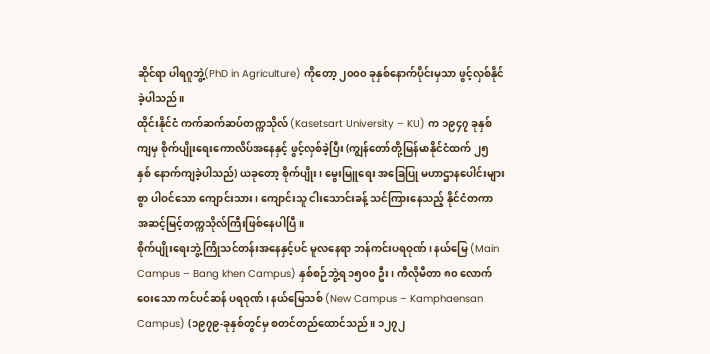ဆိုင်ရာ ပါရဂူဘွဲ့(PhD in Agriculture) ကိုတော့ ၂၀၀၀ ခုနှစ်နောက်ပိုင်းမှသာ ဖွင့်လှစ်နိုင်ခဲ့ပါသည်။
ထိုင်းနိုင်ငံ ကက်ဆက်ဆပ်တက္ကသိုလ် (Kasetsart University – KU) က ၁၉၄၇ ခုနှစ်ကျမှ စိုက်ပျိုးရေးကောလိပ်အနေနှင့် ဖွင့်လှစ်ခဲ့ပြီး (ကျွန်တော်တို့မြန်မာနိုင်ငံထက် ၂၅ နှစ် နောက်ကျခဲ့ပါသည်) ယခုတော့ စိုက်ပျိုး၊ မွေးမြူရေး အခြေပြု မဟာဌာနပေါင်းများစွာ ပါဝင်သော ကျောင်းသား၊ ကျောင်းသူ ငါးသောင်းခန့် သင်ကြားနေသည့် နိုင်ငံတကာ အဆင့်မြင့်တက္ကသိုလ်ကြီးဖြစ်နေပါပြီ။
စိုက်ပျိုးရေးဘွဲ့ကြိုသင်တန်းအနေနှင့်ပင် မူလနေရာ ဘန်ကင်းပရဝုဏ်၊ နယ်မြေ (Main Campus – Bang khen Campus) နှစ်စဉ်ဘွဲ့ရ ၁၅၀၀ ဦး၊ ကီလိုမီတာ ၈၀ လောက်ဝေးသော ကင်ပင်ဆန် ပရဝုဏ်၊ နယ်မြေသစ် (New Campus – Kamphaensan Campus) (၁၉၇၉-ခုနှစ်တွင်မှ စတင်တည်ထောင်သည်။ ၁၂၇၂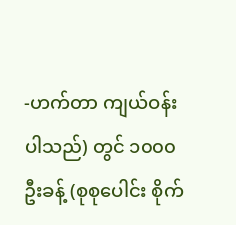-ဟက်တာ ကျယ်ဝန်းပါသည်) တွင် ၁၀၀၀ ဦးခန့် (စုစုပေါင်း စိုက်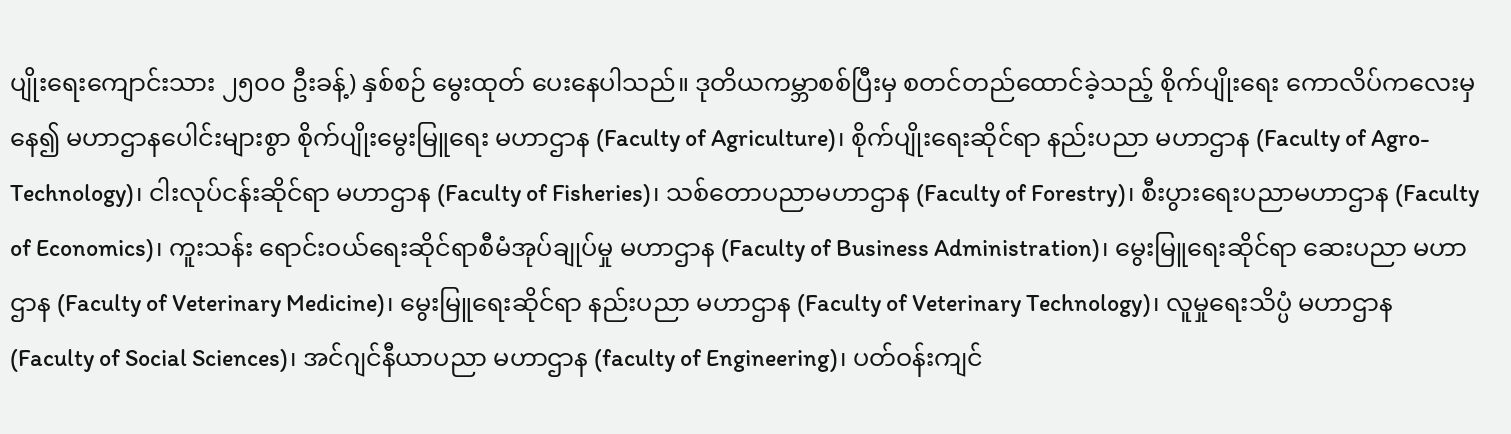ပျိုးရေးကျောင်းသား ၂၅၀၀ ဦးခန့်) နှစ်စဉ် မွေးထုတ် ပေးနေပါသည်။ ဒုတိယကမ္ဘာစစ်ပြီးမှ စတင်တည်ထောင်ခဲ့သည့် စိုက်ပျိုးရေး ကောလိပ်ကလေးမှနေ၍ မဟာဌာနပေါင်းများစွာ စိုက်ပျိုးမွေးမြူရေး မဟာဌာန (Faculty of Agriculture)၊ စိုက်ပျိုးရေးဆိုင်ရာ နည်းပညာ မဟာဌာန (Faculty of Agro-Technology)၊ ငါးလုပ်ငန်းဆိုင်ရာ မဟာဌာန (Faculty of Fisheries)၊ သစ်တောပညာမဟာဌာန (Faculty of Forestry)၊ စီးပွားရေးပညာမဟာဌာန (Faculty of Economics)၊ ကူးသန်း ရောင်းဝယ်ရေးဆိုင်ရာစီမံအုပ်ချုပ်မှု မဟာဌာန (Faculty of Business Administration)၊ မွေးမြူရေးဆိုင်ရာ ဆေးပညာ မဟာဌာန (Faculty of Veterinary Medicine)၊ မွေးမြူရေးဆိုင်ရာ နည်းပညာ မဟာဌာန (Faculty of Veterinary Technology)၊ လူမှုရေးသိပ္ပံ မဟာဌာန (Faculty of Social Sciences)၊ အင်ဂျင်နီယာပညာ မဟာဌာန (faculty of Engineering)၊ ပတ်ဝန်းကျင်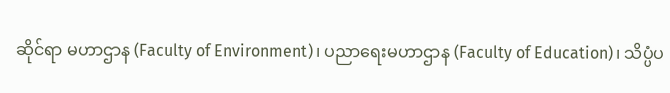ဆိုင်ရာ မဟာဌာန (Faculty of Environment)၊ ပညာရေးမဟာဌာန (Faculty of Education)၊ သိပ္ပံပ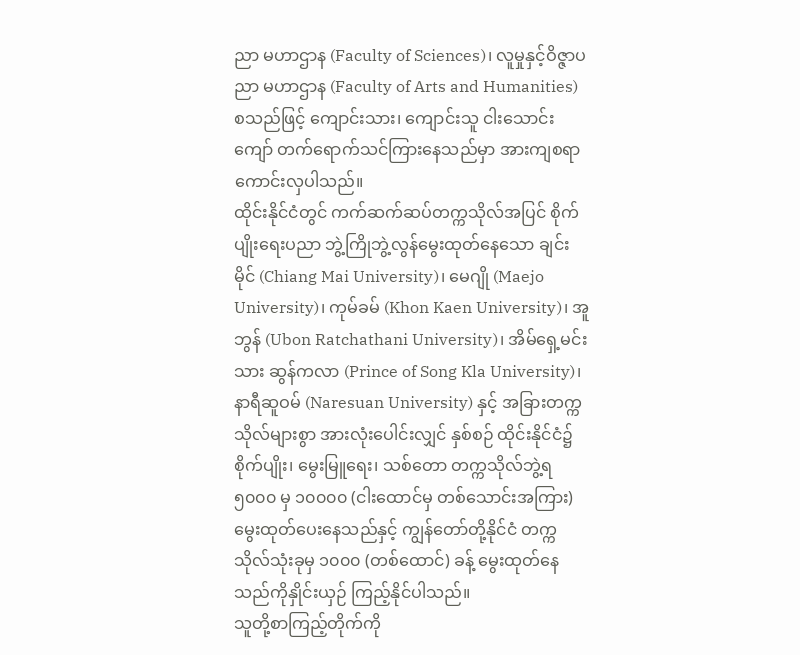ညာ မဟာဌာန (Faculty of Sciences)၊ လူမှုနှင့်ဝိဇ္ဇာပညာ မဟာဌာန (Faculty of Arts and Humanities) စသည်ဖြင့် ကျောင်းသား၊ ကျောင်းသူ ငါးသောင်းကျော် တက်ရောက်သင်ကြားနေသည်မှာ အားကျစရာကောင်းလှပါသည်။
ထိုင်းနိုင်ငံတွင် ကက်ဆက်ဆပ်တက္ကသိုလ်အပြင် စိုက်ပျိုးရေးပညာ ဘွဲ့ကြိုဘွဲ့လွန်မွေးထုတ်နေသော ချင်းမိုင် (Chiang Mai University)၊ မေဂျို (Maejo University)၊ ကုမ်ခမ် (Khon Kaen University)၊ အူဘွန် (Ubon Ratchathani University)၊ အိမ်ရှေ့မင်းသား ဆွန်ကလာ (Prince of Song Kla University)၊ နာရီဆူဝမ် (Naresuan University) နှင့် အခြားတက္ကသိုလ်များစွာ အားလုံးပေါင်းလျှင် နှစ်စဉ် ထိုင်းနိုင်ငံ၌ စိုက်ပျိုး၊ မွေးမြူရေး၊ သစ်တော တက္ကသိုလ်ဘွဲ့ရ ၅၀၀၀ မှ ၁၀၀၀၀ (ငါးထောင်မှ တစ်သောင်းအကြား) မွေးထုတ်ပေးနေသည်နှင့် ကျွန်တော်တို့နိုင်ငံ တက္ကသိုလ်သုံးခုမှ ၁၀၀၀ (တစ်ထောင်) ခန့် မွေးထုတ်နေသည်ကိုနှိုင်းယှဉ် ကြည့်နိုင်ပါသည်။
သူတို့စာကြည့်တိုက်ကို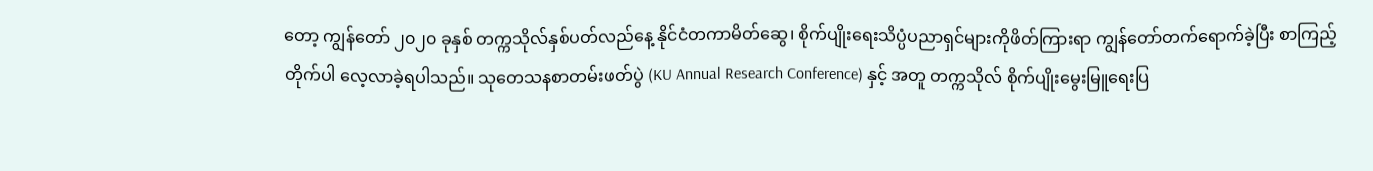တော့ ကျွန်တော် ၂၀၂၀ ခုနှစ် တက္ကသိုလ်နှစ်ပတ်လည်နေ့ နိုင်ငံတကာမိတ်ဆွေ၊ စိုက်ပျိုးရေးသိပ္ပံပညာရှင်များကိုဖိတ်ကြားရာ ကျွန်တော်တက်ရောက်ခဲ့ပြီး စာကြည့်တိုက်ပါ လေ့လာခဲ့ရပါသည်။ သုတေသနစာတမ်းဖတ်ပွဲ (KU Annual Research Conference) နှင့် အတူ တက္ကသိုလ် စိုက်ပျိုးမွေးမြူရေးပြ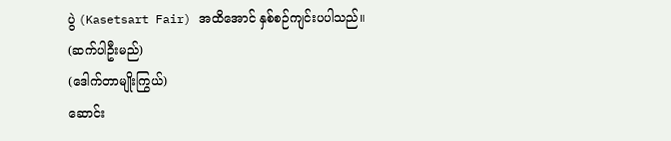ပွဲ (Kasetsart Fair) အထိအောင် နှစ်စဉ်ကျင်းပပါသည်။
(ဆက်ပါဦးမည်)
(ဒေါက်တာမျိုးကြွယ်)
ဆောင်း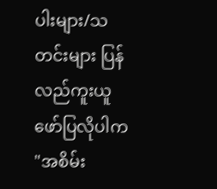ပါးများ/သတင်းများ ပြန်လည်ကူးယူဖော်ပြလိုပါက "အစိမ်း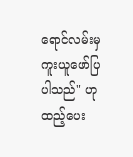ရောင်လမ်းမှ ကူးယူဖော်ပြပါသည်" ဟုထည့်ပေး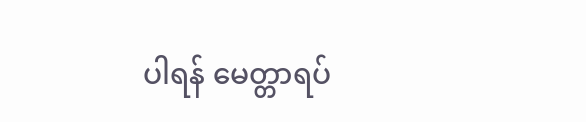ပါရန် မေတ္တာရပ်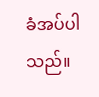ခံအပ်ပါသည်။